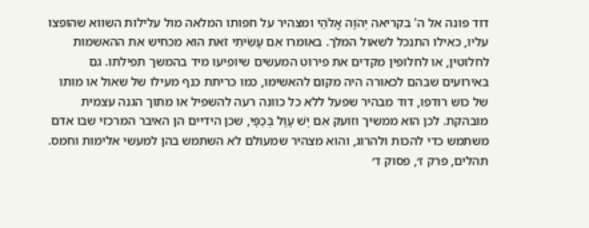דוד פונה אל ה' בקריאה יְהֹוָה אֱלֹהַי ומצהיר על חפותו המלאה מול עלילות השווא שהופצו עליו, כאילו התנכל לשאול המלך. באומרו אִם עָשִׂיתִי זֹאת הוא מכחיש את ההאשמות לחלוטין, או לחלופין מקדים את פירוט המעשים שיופיעו מיד בהמשך תפילתו. גם באירועים שבהם לכאורה היה מקום להאשימו, כמו כריתת כנף מעילו של שאול או מותו של כוש רודפו, דוד מבהיר שפעל ללא כל כוונה רעה להשפיל או מתוך הגנה עצמית מובהקת. לכן הוא ממשיך וזועק אִם יֶשׁ עָוֶל בְּכַפָּי, שכן הידיים הן האיבר המרכזי שבו אדם משתמש כדי להכות ולהרוג, והוא מצהיר שמעולם לא השתמש בהן למעשי אלימות וחמס.
תהלים, פרק ז׳, פסוק ד׳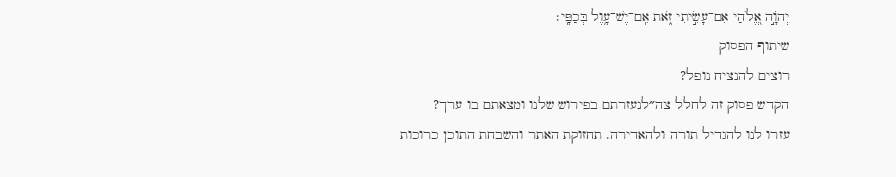יְהֹוָ֣ה אֱ֭לֹהַי אִם־עָשִׂ֣יתִי זֹ֑את אִֽם־יֶשׁ־עָ֥וֶל בְּכַפָּֽי׃
שיתוף הפסוק
רוצים להנציח נופל?
הקדש פסוק זה לחלל צה״לנעזרתם בפירוש שלנו ומצאתם בו ערך?
עזרו לנו להגדיל תורה ולהאדירה. תחזוקת האתר והשבחת התוכן כרוכות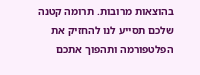בהוצאות מרובות. תרומה קטנה שלכם תסייע לנו להחזיק את הפלטפורמה ותהפוך אתכם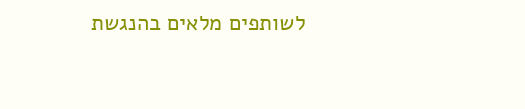לשותפים מלאים בהנגשת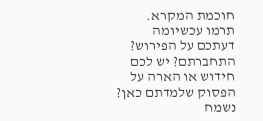חוכמת המקרא.
תרמו עכשיומה דעתכם על הפירוש?
התחברתם? יש לכם חידוש או הארה על הפסוק שלמדתם כאן? נשמח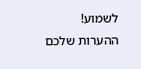לשמוע!
ההערות שלכם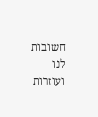חשובות לנו ועוזרות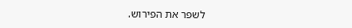לשפר את הפירוש.